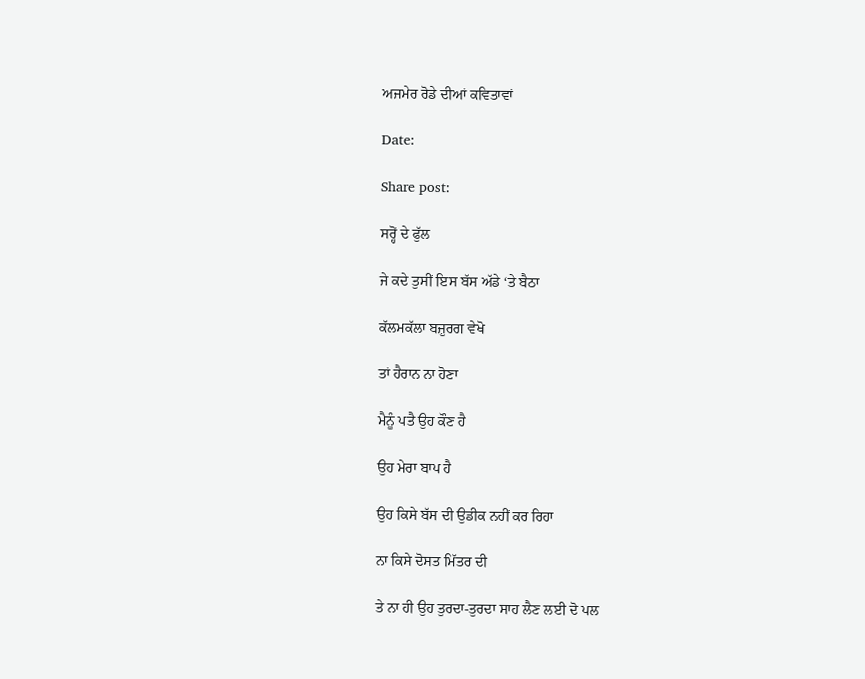ਅਜਮੇਰ ਰੋਡੇ ਦੀਆਂ ਕਵਿਤਾਵਾਂ

Date:

Share post:

ਸਰ੍ਹੋਂ ਦੇ ਫੁੱਲ

ਜੇ ਕਦੇ ਤੁਸੀਂ ਇਸ ਬੱਸ ਅੱਡੇ ‘ਤੇ ਬੈਠਾ

ਕੱਲਮਕੱਲਾ ਬਜ਼ੁਰਗ ਵੇਖੋ

ਤਾਂ ਹੈਰਾਨ ਨਾ ਹੋਣਾ

ਮੈਨੂੰ ਪਤੈ ਉਹ ਕੌਣ ਹੈ

ਉਹ ਮੇਰਾ ਬਾਪ ਹੈ

ਉਹ ਕਿਸੇ ਬੱਸ ਦੀ ਉਡੀਕ ਨਹੀਂ ਕਰ ਰਿਹਾ

ਨਾ ਕਿਸੇ ਦੋਸਤ ਮਿੱਤਰ ਦੀ

ਤੇ ਨਾ ਹੀ ਉਹ ਤੁਰਦਾ-ਤੁਰਦਾ ਸਾਹ ਲੈਣ ਲਈ ਦੋ ਪਲ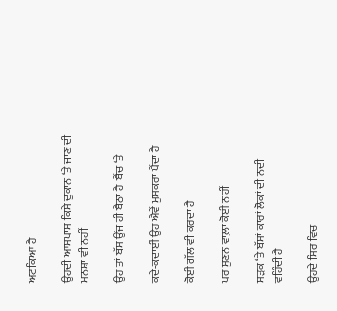ਅਟਕਿਆ ਹੈ

ਉਹਦੀ ਆਸਪਾਸ ਕਿਸੇ ਦੁਕਾਨ ‘ਤੇ ਜਾਣ ਦੀ ਮਨਸ਼ਾ ਵੀ ਨਹੀਂ

ਉਹ ਤਾਂ ਬੱਸ ਉਂਜ ਹੀ ਬੈਠਾ ਹੈ  ਬੈਂਚ ‘ਤੇ

ਕਦੇ-ਕਦਾਈਂ ਉਹ ਐਵੇਂ ਮੁਸਕਰਾ ਪੈਂਦਾ ਹੈ

ਕੋਈ ਗੱਲ ਵੀ ਕਰਦਾ ਹੈ

ਪਰ ਸੁਣਨ ਵਾਲ਼ਾ ਕੋਈ ਨਹੀਂ

ਸੜਕ ‘ਤੇ ਬੱਸਾਂ ਕਾਰਾਂ ਲੋਕਾਂ ਦੀ ਨਦੀ ਵਹਿੰਦੀ ਹੈ

ਉਹਦੇ ਸਿਰ ਵਿਚ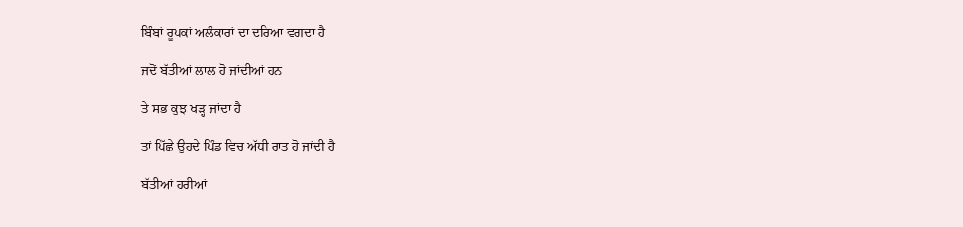ਬਿੰਬਾਂ ਰੂਪਕਾਂ ਅਲੰਕਾਰਾਂ ਦਾ ਦਰਿਆ ਵਗਦਾ ਹੈ

ਜਦੋਂ ਬੱਤੀਆਂ ਲਾਲ ਹੋ ਜਾਂਦੀਆਂ ਹਨ

ਤੇ ਸਭ ਕੁਝ ਖੜ੍ਹ ਜਾਂਦਾ ਹੈ

ਤਾਂ ਪਿੱਛੇ ਉਹਦੇ ਪਿੰਡ ਵਿਚ ਅੱਧੀ ਰਾਤ ਹੋ ਜਾਂਦੀ ਹੈ

ਬੱਤੀਆਂ ਹਰੀਆਂ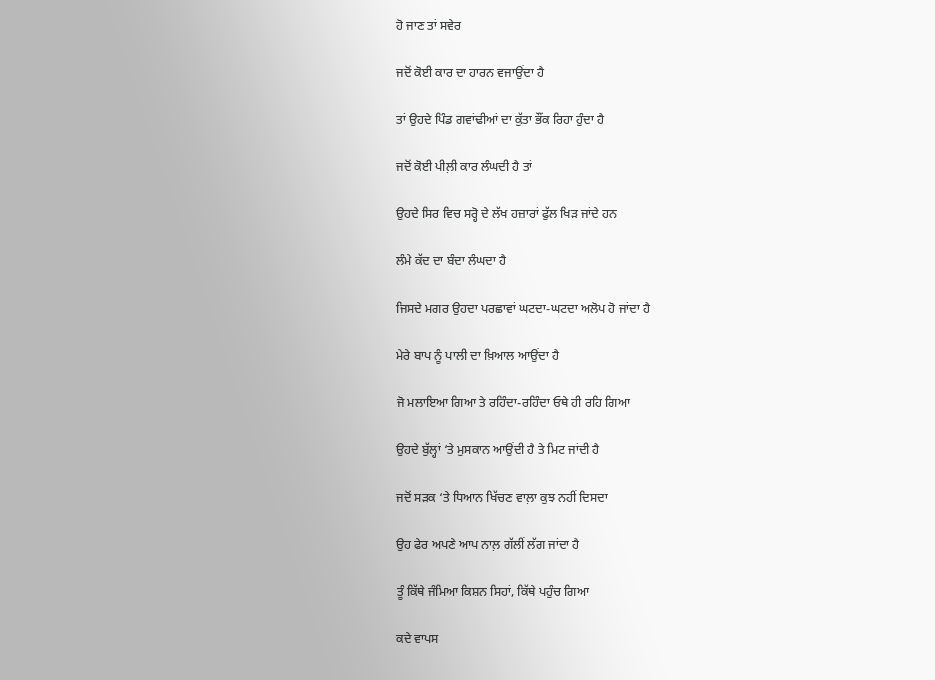ਹੋ ਜਾਣ ਤਾਂ ਸਵੇਰ

ਜਦੋਂ ਕੋਈ ਕਾਰ ਦਾ ਹਾਰਨ ਵਜਾਉਂਦਾ ਹੈ

ਤਾਂ ਉਹਦੇ ਪਿੰਡ ਗਵਾਂਢੀਆਂ ਦਾ ਕੁੱਤਾ ਭੌਂਕ ਰਿਹਾ ਹੁੰਦਾ ਹੈ

ਜਦੋਂ ਕੋਈ ਪੀਲ਼ੀ ਕਾਰ ਲੰਘਦੀ ਹੈ ਤਾਂ

ਉਹਦੇ ਸਿਰ ਵਿਚ ਸਰ੍ਹੋ ਦੇ ਲੱਖ ਹਜ਼ਾਰਾਂ ਫੁੱਲ ਖਿੜ ਜਾਂਦੇ ਹਨ

ਲੰਮੇ ਕੱਦ ਦਾ ਬੰਦਾ ਲੰਘਦਾ ਹੈ

ਜਿਸਦੇ ਮਗਰ ਉਹਦਾ ਪਰਛਾਵਾਂ ਘਟਦਾ-ਘਟਦਾ ਅਲੋਪ ਹੋ ਜਾਂਦਾ ਹੈ

ਮੇਰੇ ਬਾਪ ਨੂੰ ਪਾਲੀ ਦਾ ਖ਼ਿਆਲ ਆਉਂਦਾ ਹੈ

ਜੋ ਮਲਾਇਆ ਗਿਆ ਤੇ ਰਹਿੰਦਾ-ਰਹਿੰਦਾ ਓਥੇ ਹੀ ਰਹਿ ਗਿਆ

ਉਹਦੇ ਬੁੱਲ੍ਹਾਂ ‘ਤੇ ਮੁਸਕਾਨ ਆਉਂਦੀ ਹੈ ਤੇ ਮਿਟ ਜਾਂਦੀ ਹੈ

ਜਦੋਂ ਸੜਕ ‘ਤੇ ਧਿਆਨ ਖਿੱਚਣ ਵਾਲ਼ਾ ਕੁਝ ਨਹੀਂ ਦਿਸਦਾ

ਉਹ ਫੇਰ ਅਪਣੇ ਆਪ ਨਾਲ਼ ਗੱਲੀਂ ਲੱਗ ਜਾਂਦਾ ਹੈ

ਤੂੰ ਕਿੱਥੇ ਜੰਮਿਆ ਕਿਸ਼ਨ ਸਿਹਾਂ, ਕਿੱਥੇ ਪਹੁੰਚ ਗਿਆ

ਕਦੇ ਵਾਪਸ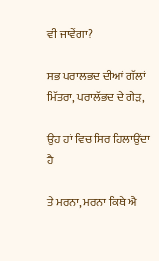ਵੀ ਜਾਵੇਂਗਾ?

ਸਭ ਪਰਾਲਭਦ ਦੀਆਂ ਗੱਲਾਂ ਮਿੱਤਰਾ, ਪਰਾਲੱਭਦ ਦੇ ਗੇੜ,

ਉਹ ਹਾਂ ਵਿਚ ਸਿਰ ਹਿਲਾਉਂਦਾ ਹੈ

ਤੇ ਮਰਨਾ, ਮਰਨਾ ਕਿਥੇ ਐ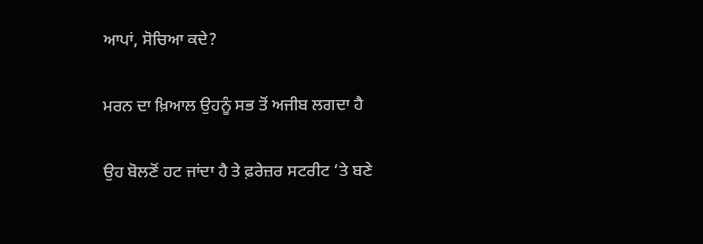ਆਪਾਂ, ਸੋਚਿਆ ਕਦੇ?

ਮਰਨ ਦਾ ਖ਼ਿਆਲ ਉਹਨੂੰ ਸਭ ਤੋਂ ਅਜੀਬ ਲਗਦਾ ਹੈ

ਉਹ ਬੋਲਣੋਂ ਹਟ ਜਾਂਦਾ ਹੈ ਤੇ ਫ਼ਰੇਜ਼ਰ ਸਟਰੀਟ ‘ਤੇ ਬਣੇ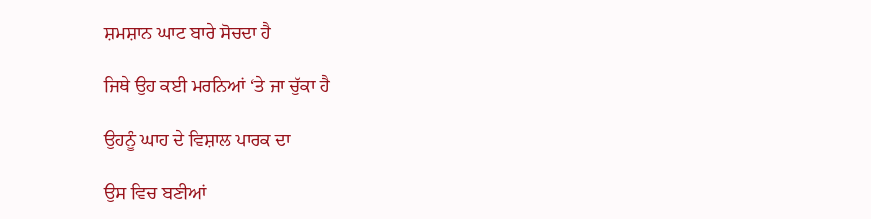ਸ਼ਮਸ਼ਾਨ ਘਾਟ ਬਾਰੇ ਸੋਚਦਾ ਹੈ

ਜਿਥੇ ਉਹ ਕਈ ਮਰਨਿਆਂ ‘ਤੇ ਜਾ ਚੁੱਕਾ ਹੈ

ਉਹਨੂੰ ਘਾਹ ਦੇ ਵਿਸ਼ਾਲ ਪਾਰਕ ਦਾ

ਉਸ ਵਿਚ ਬਣੀਆਂ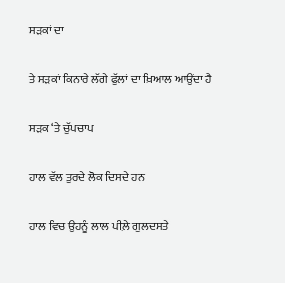ਸੜਕਾਂ ਦਾ

ਤੇ ਸੜਕਾਂ ਕਿਨਾਰੇ ਲੱਗੇ ਫੁੱਲਾਂ ਦਾ ਖ਼ਿਆਲ ਆਉਂਦਾ ਹੈ

ਸੜਕ ‘ਤੇ ਚੁੱਪਚਾਪ

ਹਾਲ ਵੱਲ ਤੁਰਦੇ ਲੋਕ ਦਿਸਦੇ ਹਨ

ਹਾਲ ਵਿਚ ਉਹਨੂੰ ਲਾਲ ਪੀਲ਼ੇ ਗੁਲਦਸਤੇ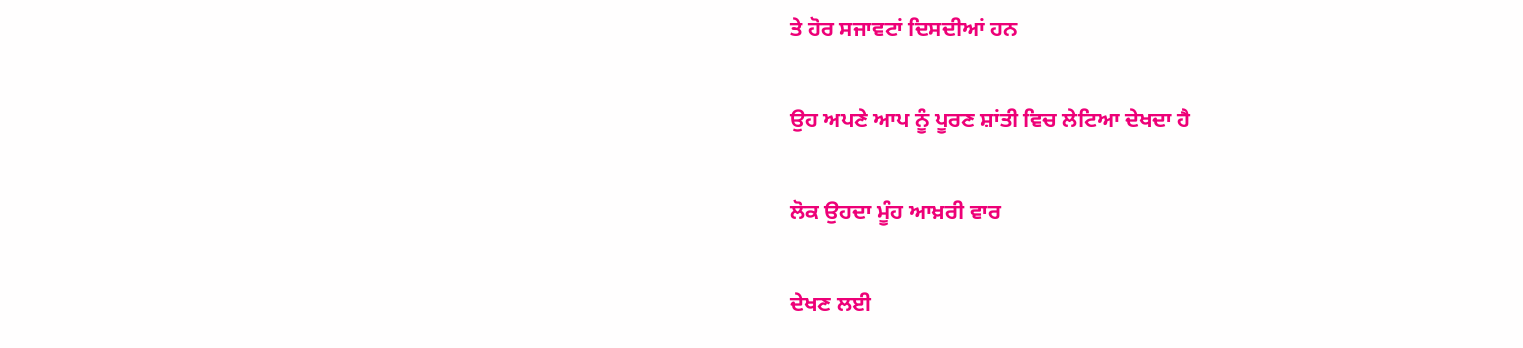ਤੇ ਹੋਰ ਸਜਾਵਟਾਂ ਦਿਸਦੀਆਂ ਹਨ

ਉਹ ਅਪਣੇ ਆਪ ਨੂੰ ਪੂਰਣ ਸ਼ਾਂਤੀ ਵਿਚ ਲੇਟਿਆ ਦੇਖਦਾ ਹੈ

ਲੋਕ ਉਹਦਾ ਮੂੰਹ ਆਖ਼ਰੀ ਵਾਰ

ਦੇਖਣ ਲਈ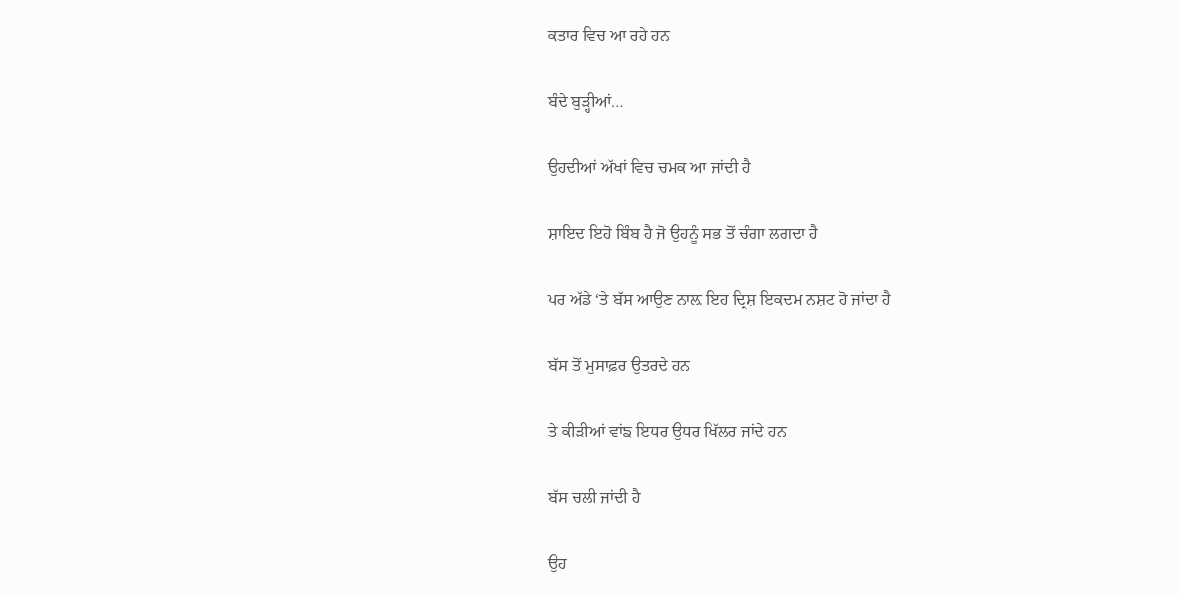ਕਤਾਰ ਵਿਚ ਆ ਰਹੇ ਹਨ

ਬੰਦੇ ਬੁੜ੍ਹੀਆਂ…

ਉਹਦੀਆਂ ਅੱਖਾਂ ਵਿਚ ਚਮਕ ਆ ਜਾਂਦੀ ਹੈ

ਸ਼ਾਇਦ ਇਹੋ ਬਿੰਬ ਹੈ ਜੋ ਉਹਨੂੰ ਸਭ ਤੋਂ ਚੰਗਾ ਲਗਦਾ ਹੈ

ਪਰ ਅੱਡੇ ‘ਤੇ ਬੱਸ ਆਉਣ ਨਾਲ਼ ਇਹ ਦ੍ਰਿਸ਼ ਇਕਦਮ ਨਸ਼ਟ ਹੋ ਜਾਂਦਾ ਹੈ

ਬੱਸ ਤੋਂ ਮੁਸਾਫ਼ਰ ਉਤਰਦੇ ਹਨ

ਤੇ ਕੀੜੀਆਂ ਵਾਂਙ ਇਧਰ ਉਧਰ ਖਿੱਲਰ ਜਾਂਦੇ ਹਨ

ਬੱਸ ਚਲੀ ਜਾਂਦੀ ਹੈ

ਉਹ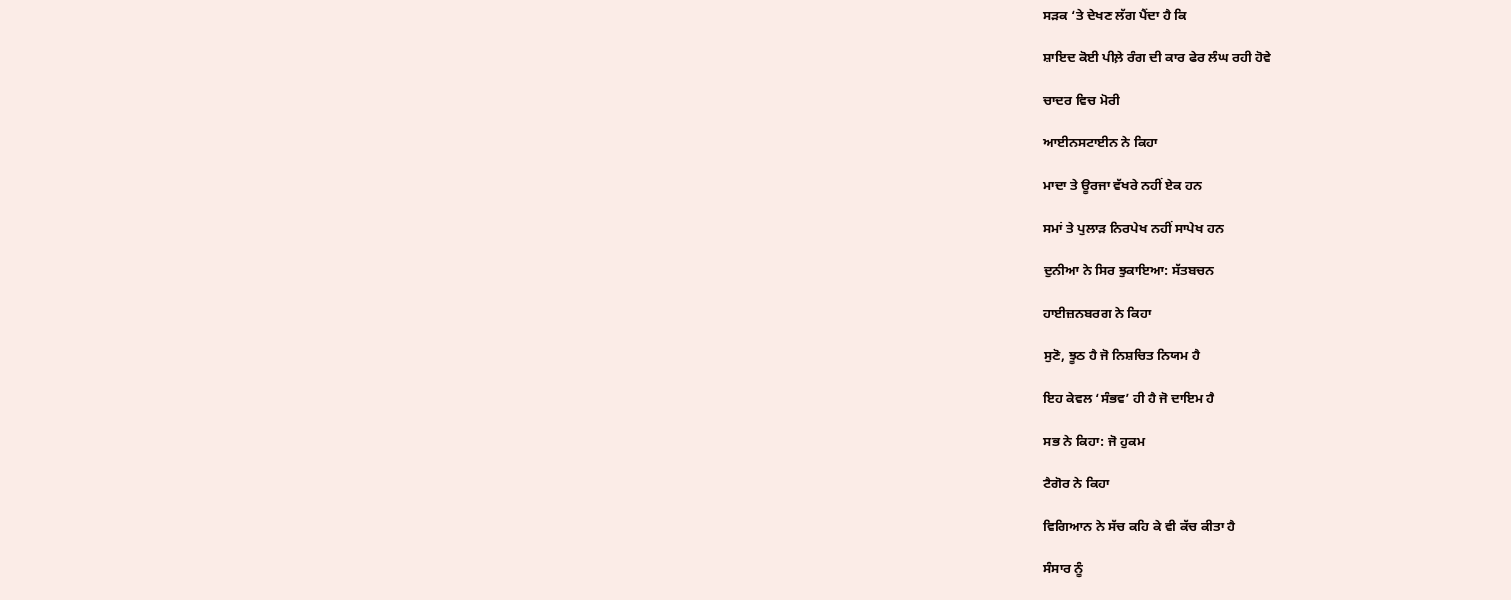ਸੜਕ ‘ਤੇ ਦੇਖਣ ਲੱਗ ਪੈਂਦਾ ਹੈ ਕਿ

ਸ਼ਾਇਦ ਕੋਈ ਪੀਲ਼ੇ ਰੰਗ ਦੀ ਕਾਰ ਫੇਰ ਲੰਘ ਰਹੀ ਹੋਵੇ

ਚਾਦਰ ਵਿਚ ਮੋਰੀ

ਆਈਨਸਟਾਈਨ ਨੇ ਕਿਹਾ

ਮਾਦਾ ਤੇ ਊਰਜਾ ਵੱਖਰੇ ਨਹੀਂ ਏਕ ਹਨ

ਸਮਾਂ ਤੇ ਪੁਲਾੜ ਨਿਰਪੇਖ ਨਹੀਂ ਸਾਪੇਖ ਹਨ

ਦੁਨੀਆ ਨੇ ਸਿਰ ਝੁਕਾਇਆ: ਸੱਤਬਚਨ

ਹਾਈਜ਼ਨਬਰਗ ਨੇ ਕਿਹਾ

ਸੁਣੋ, ਝੂਠ ਹੈ ਜੋ ਨਿਸ਼ਚਿਤ ਨਿਯਮ ਹੈ

ਇਹ ਕੇਵਲ ‘ਸੰਭਵ’ ਹੀ ਹੈ ਜੋ ਦਾਇਮ ਹੈ

ਸਭ ਨੇ ਕਿਹਾ: ਜੋ ਹੁਕਮ

ਟੈਗੋਰ ਨੇ ਕਿਹਾ

ਵਿਗਿਆਨ ਨੇ ਸੱਚ ਕਹਿ ਕੇ ਵੀ ਕੱਚ ਕੀਤਾ ਹੈ

ਸੰਸਾਰ ਨੂੰ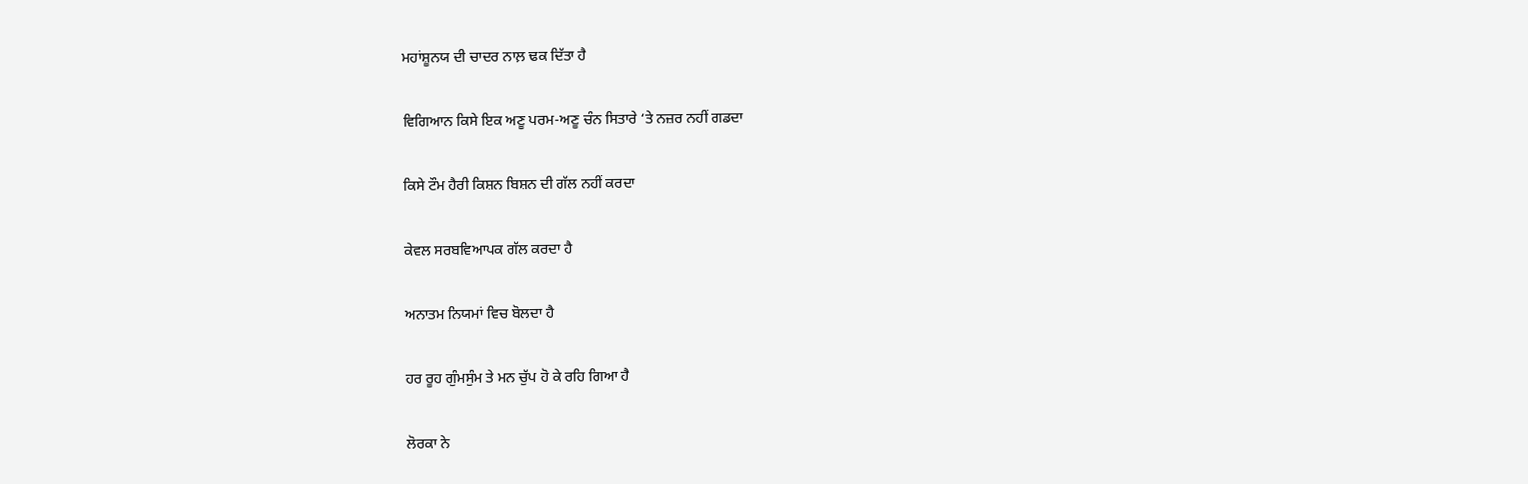ਮਹਾਂਸ਼ੂਨਯ ਦੀ ਚਾਦਰ ਨਾਲ਼ ਢਕ ਦਿੱਤਾ ਹੈ

ਵਿਗਿਆਨ ਕਿਸੇ ਇਕ ਅਣੂ ਪਰਮ-ਅਣੂ ਚੰਨ ਸਿਤਾਰੇ ‘ਤੇ ਨਜ਼ਰ ਨਹੀਂ ਗਡਦਾ

ਕਿਸੇ ਟੌਮ ਹੈਰੀ ਕਿਸ਼ਨ ਬਿਸ਼ਨ ਦੀ ਗੱਲ ਨਹੀਂ ਕਰਦਾ

ਕੇਵਲ ਸਰਬਵਿਆਪਕ ਗੱਲ ਕਰਦਾ ਹੈ

ਅਨਾਤਮ ਨਿਯਮਾਂ ਵਿਚ ਬੋਲਦਾ ਹੈ

ਹਰ ਰੂਹ ਗੁੰਮਸੁੰਮ ਤੇ ਮਨ ਚੁੱਪ ਹੋ ਕੇ ਰਹਿ ਗਿਆ ਹੈ

ਲੋਰਕਾ ਨੇ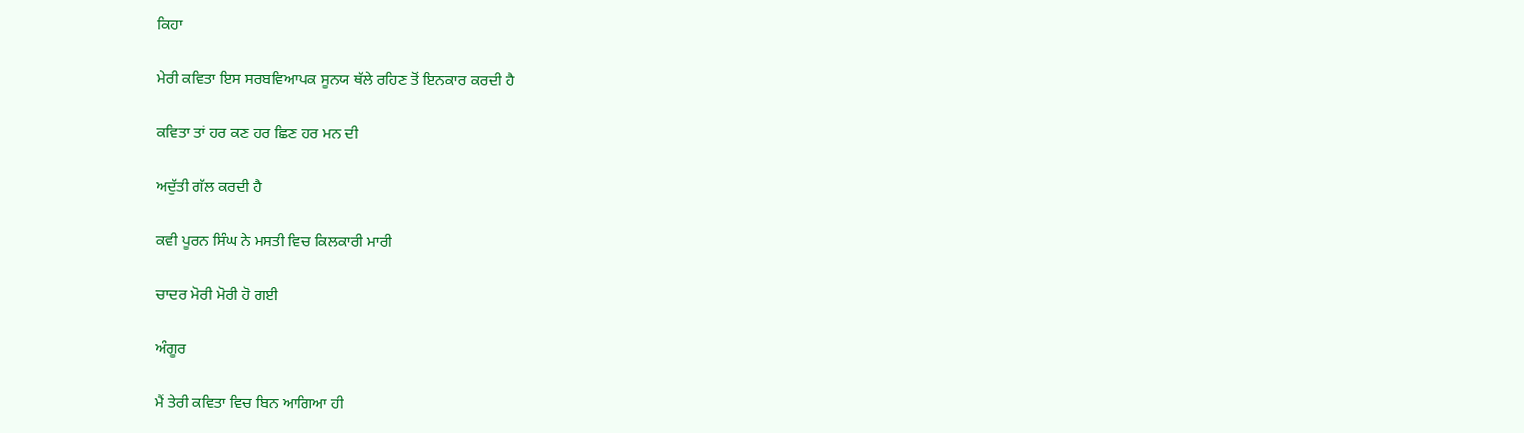ਕਿਹਾ

ਮੇਰੀ ਕਵਿਤਾ ਇਸ ਸਰਬਵਿਆਪਕ ਸੂਨਯ ਥੱਲੇ ਰਹਿਣ ਤੋਂ ਇਨਕਾਰ ਕਰਦੀ ਹੈ

ਕਵਿਤਾ ਤਾਂ ਹਰ ਕਣ ਹਰ ਛਿਣ ਹਰ ਮਨ ਦੀ

ਅਦੁੱਤੀ ਗੱਲ ਕਰਦੀ ਹੈ

ਕਵੀ ਪੂਰਨ ਸਿੰਘ ਨੇ ਮਸਤੀ ਵਿਚ ਕਿਲਕਾਰੀ ਮਾਰੀ

ਚਾਦਰ ਮੋਰੀ ਮੋਰੀ ਹੋ ਗਈ

ਅੰਗੂਰ

ਮੈਂ ਤੇਰੀ ਕਵਿਤਾ ਵਿਚ ਬਿਨ ਆਗਿਆ ਹੀ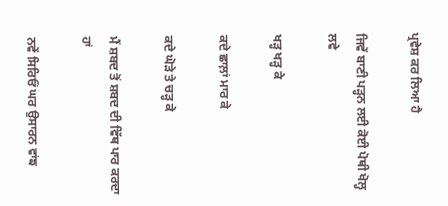ਪ੍ਰਵੇਸ਼ ਕਰ ਲਿਆ ਹੈ

ਜਿਵੇਂ ਬਾਣੀ ਪੜ੍ਹਨ ਲਈ ਕੋਈ ਪੋਥੀ ਖੋਲ੍ਹ ਲਵੇ

ਖੜ੍ਹ ਖੜ੍ਹ ਕੇ

ਕਦੇ ਛਾਲ਼ਾਂ ਮਾਰ ਕੇ

ਕਦੇ ਘੋੜੇ ਤੇ ਚੜ੍ਹ ਕੇ

ਮੈਂ ਸ਼ਬਦ ਤੋਂ ਸ਼ਬਦ ਦੀ ਵਿੱਥ ਪਾਰ ਕਰਦਾ ਹਾਂ

ਨਵੇਂ ਸਿਰਿਓਂ ਘਰ ਉਸਾਰਨ ਵਾਂਙ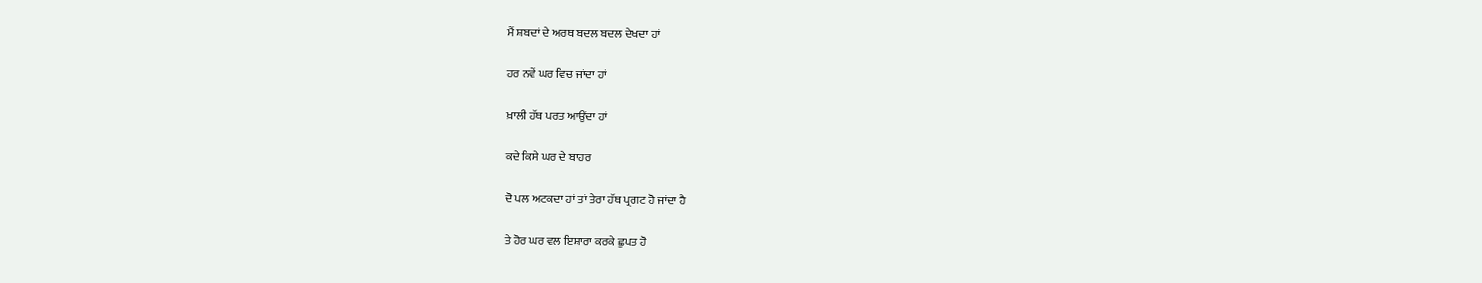ਮੈਂ ਸ਼ਬਦਾਂ ਦੇ ਅਰਥ ਬਦਲ ਬਦਲ ਦੇਖਦਾ ਹਾਂ

ਹਰ ਨਵੇਂ ਘਰ ਵਿਚ ਜਾਂਦਾ ਹਾਂ

ਖ਼ਾਲੀ ਹੱਥ ਪਰਤ ਆਉਂਦਾ ਹਾਂ

ਕਦੇ ਕਿਸੇ ਘਰ ਦੇ ਬਾਹਰ

ਦੋ ਪਲ ਅਟਕਦਾ ਹਾਂ ਤਾਂ ਤੇਰਾ ਹੱਥ ਪ੍ਰਗਟ ਹੋ ਜਾਂਦਾ ਹੈ

ਤੇ ਹੋਰ ਘਰ ਵਲ ਇਸ਼ਾਰਾ ਕਰਕੇ ਛੁਪਤ ਹੋ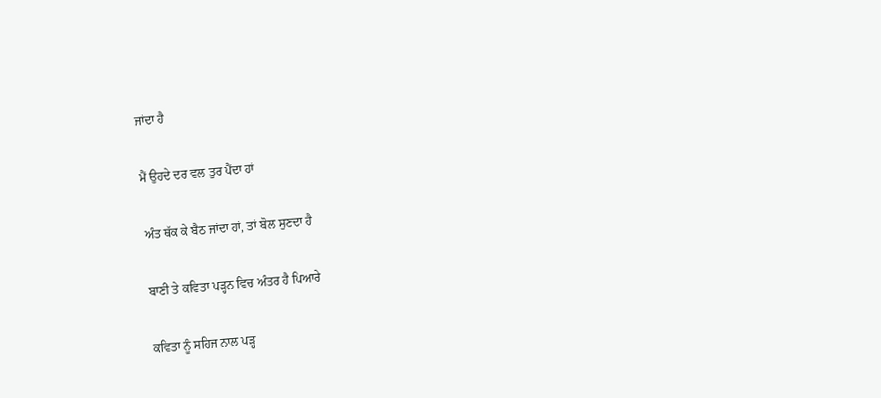ਜਾਂਦਾ ਹੈ

ਮੈਂ ਉਹਦੇ ਦਰ ਵਲ ਤੁਰ ਪੈਂਦਾ ਹਾਂ

ਅੰਤ ਥੱਕ ਕੇ ਬੈਠ ਜਾਂਦਾ ਹਾਂ, ਤਾਂ ਬੋਲ ਸੁਣਦਾ ਹੈ

ਬਾਣੀ ਤੇ ਕਵਿਤਾ ਪੜ੍ਹਨ ਵਿਚ ਅੰਤਰ ਹੈ ਪਿਆਰੇ

ਕਵਿਤਾ ਨੂੰ ਸਹਿਜ ਨਾਲ ਪੜ੍ਹ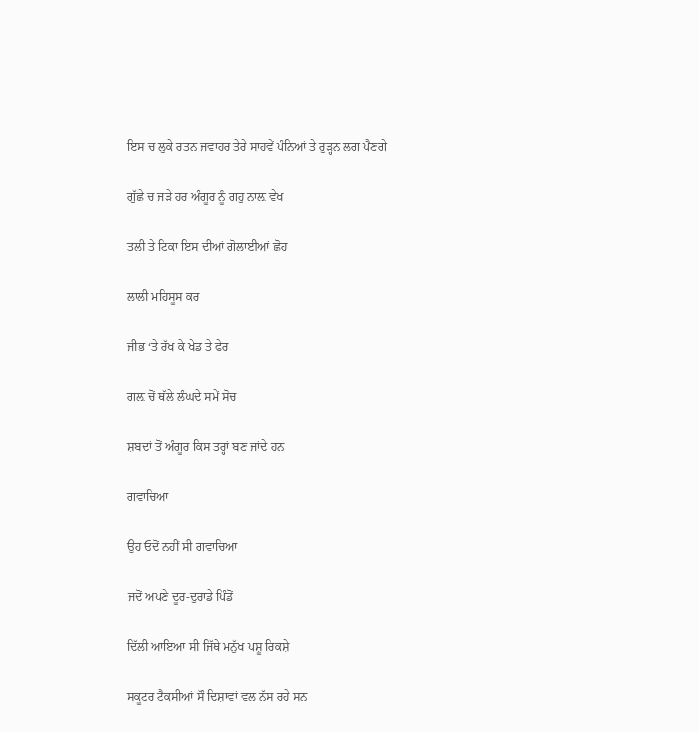ਇਸ ਚ ਲੁਕੇ ਰਤਨ ਜਵਾਹਰ ਤੇਰੇ ਸਾਹਵੇਂ ਪੰਨਿਆਂ ਤੇ ਰੁੜ੍ਹਨ ਲਗ ਪੈਣਗੇ

ਗੁੱਛੇ ਚ ਜੜੇ ਹਰ ਅੰਗੂਰ ਨੂੰ ਗਹੁ ਨਾਲ਼ ਵੇਖ

ਤਲੀ ਤੇ ਟਿਕਾ ਇਸ ਦੀਆਂ ਗੋਲਾਈਆਂ ਛੋਹ

ਲਾਲੀ ਮਹਿਸੂਸ ਕਰ

ਜੀਭ ‘ਤੇ ਰੱਖ ਕੇ ਖੇਡ ਤੇ ਫੇਰ

ਗਲ਼ ਚੋਂ ਥੱਲੇ ਲੰਘਦੇ ਸਮੇਂ ਸੋਚ

ਸ਼ਬਦਾਂ ਤੋਂ ਅੰਗੂਰ ਕਿਸ ਤਰ੍ਹਾਂ ਬਣ ਜਾਂਦੇ ਹਨ

ਗਵਾਚਿਆ

ਉਹ ਓਦੋਂ ਨਹੀਂ ਸੀ ਗਵਾਚਿਆ

ਜਦੋਂ ਅਪਣੇ ਦੂਰ-ਦੁਰਾਡੇ ਪਿੰਡੋਂ

ਦਿੱਲੀ ਆਇਆ ਸੀ ਜਿੱਥੇ ਮਨੁੱਖ ਪਸ਼ੂ ਰਿਕਸ਼ੇ

ਸਕੂਟਰ ਟੈਕਸੀਆਂ ਸੌ ਦਿਸ਼ਾਵਾਂ ਵਲ ਨੱਸ ਰਹੇ ਸਨ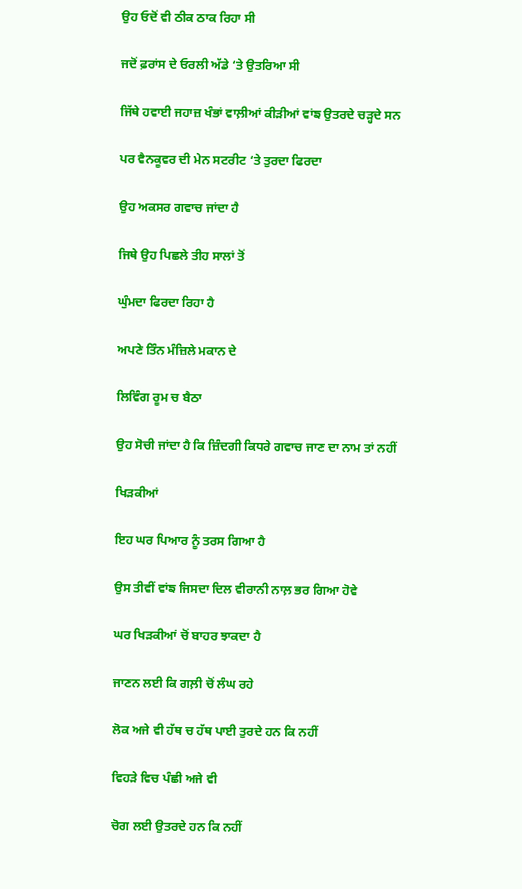ਉਹ ਓਦੋਂ ਵੀ ਠੀਕ ਠਾਕ ਰਿਹਾ ਸੀ

ਜਦੋਂ ਫ਼ਰਾਂਸ ਦੇ ਓਰਲੀ ਅੱਡੇ ‘ਤੇ ਉਤਰਿਆ ਸੀ

ਜਿੱਥੇ ਹਵਾਈ ਜਹਾਜ਼ ਖੰਭਾਂ ਵਾਲ਼ੀਆਂ ਕੀੜੀਆਂ ਵਾਂਙ ਉਤਰਦੇ ਚੜ੍ਹਦੇ ਸਨ

ਪਰ ਵੈਨਕੂਵਰ ਦੀ ਮੇਨ ਸਟਰੀਟ ‘ਤੇ ਤੁਰਦਾ ਫਿਰਦਾ

ਉਹ ਅਕਸਰ ਗਵਾਚ ਜਾਂਦਾ ਹੈ

ਜਿਥੇ ਉਹ ਪਿਛਲੇ ਤੀਹ ਸਾਲਾਂ ਤੋਂ

ਘੁੰਮਦਾ ਫਿਰਦਾ ਰਿਹਾ ਹੈ

ਅਪਣੇ ਤਿੰਨ ਮੰਜ਼ਿਲੇ ਮਕਾਨ ਦੇ

ਲਿਵਿੰਗ ਰੂਮ ਚ ਬੈਠਾ

ਉਹ ਸੋਚੀ ਜਾਂਦਾ ਹੈ ਕਿ ਜ਼ਿੰਦਗੀ ਕਿਧਰੇ ਗਵਾਚ ਜਾਣ ਦਾ ਨਾਮ ਤਾਂ ਨਹੀਂ

ਖਿੜਕੀਆਂ

ਇਹ ਘਰ ਪਿਆਰ ਨੂੰ ਤਰਸ ਗਿਆ ਹੈ

ਉਸ ਤੀਵੀਂ ਵਾਂਙ ਜਿਸਦਾ ਦਿਲ ਵੀਰਾਨੀ ਨਾਲ਼ ਭਰ ਗਿਆ ਹੋਵੇ

ਘਰ ਖਿੜਕੀਆਂ ਚੋਂ ਬਾਹਰ ਝਾਕਦਾ ਹੈ

ਜਾਣਨ ਲਈ ਕਿ ਗਲ਼ੀ ਚੋਂ ਲੰਘ ਰਹੇ

ਲੋਕ ਅਜੇ ਵੀ ਹੱਥ ਚ ਹੱਥ ਪਾਈ ਤੁਰਦੇ ਹਨ ਕਿ ਨਹੀਂ

ਵਿਹੜੇ ਵਿਚ ਪੰਛੀ ਅਜੇ ਵੀ

ਚੋਗ ਲਈ ਉਤਰਦੇ ਹਨ ਕਿ ਨਹੀਂ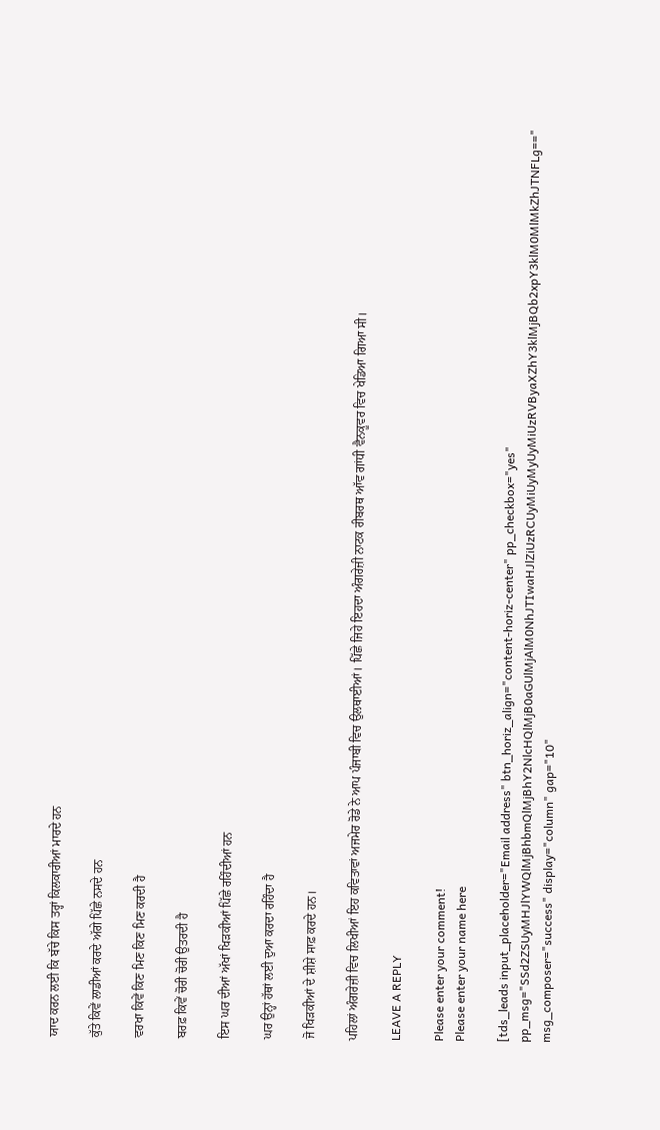ਯਾਦ ਕਰਨ ਲਈ ਕਿ ਬੱਚੇ ਕਿਸ ਤਰ੍ਹਾਂ ਕਿਲਕਾਰੀਆਂ ਮਾਰਦੇ ਹਨ

ਕੁੱਤੇ ਕਿਵੇਂ ਲਾਡੀਆਂ ਕਰਦੇ ਅੱਗੇ ਪਿੱਛੇ ਨਸਦੇ ਹਨ

ਵਰਖਾ ਕਿਵੇਂ ਕਿਣ ਮਿਣ ਕਿਣ ਮਿਣ ਕਰਦੀ ਹੈ

ਬਰਫ਼ ਕਿਵੇਂ ਚੋਰੀ ਚੋਰੀ ਉਤਰਦੀ ਹੈ

ਇਸ ਘਰ ਦੀਆਂ ਅੱਖਾਂ ਖਿੜਕੀਆਂ ਪਿੱਛੇ ਰਹਿੰਦੀਆਂ ਹਨ

ਘਰ ਉਨ੍ਹਾਂ ਹੱਥਾਂ ਲਈ ਦੁਆ ਕਰਦਾ ਰਹਿੰਦਾ ਹੈ

ਜੋ ਖਿੜਕੀਆਂ ਦੇ ਸ਼ੀਸ਼ੇ ਸਾਫ਼ ਕਰਦੇ ਹਨ।

ਪਹਿਲਾਂ ਅੰਗਰੇਜ਼ੀ ਵਿਚ ਲਿਖੀਆਂ ਇਹ ਕਵਿਤਾਵਾਂ ਅਜਮੇਰ ਰੋਡੇ ਨੇ ਆਪ ਪੰਜਾਬੀ ਵਿਚ ਉਲਥਾਈਆਂ। ਪਿੱਛੇ ਜਿਹੇ ਇਹਦਾ ਅੰਗਰੇਜ਼ੀ ਨਾਟਕ ਰੀਬਰਥ ਆੱਵ ਗਾਂਧੀ ਵੈਨਕੂਵਰ ਵਿਚ ਖੇਡਿਆ ਗਿਆ ਸੀ।

LEAVE A REPLY

Please enter your comment!
Please enter your name here

[tds_leads input_placeholder="Email address" btn_horiz_align="content-horiz-center" pp_checkbox="yes" pp_msg="SSd2ZSUyMHJlYWQlMjBhbmQlMjBhY2NlcHQlMjB0aGUlMjAlM0NhJTIwaHJlZiUzRCUyMiUyMyUyMiUzRVByaXZhY3klMjBQb2xpY3klM0MlMkZhJTNFLg==" msg_composer="success" display="column" gap="10"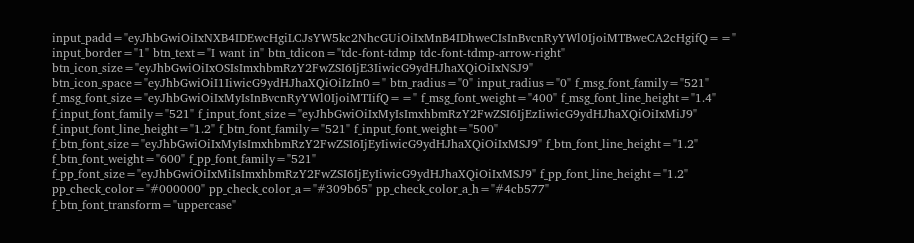input_padd="eyJhbGwiOiIxNXB4IDEwcHgiLCJsYW5kc2NhcGUiOiIxMnB4IDhweCIsInBvcnRyYWl0IjoiMTBweCA2cHgifQ==" input_border="1" btn_text="I want in" btn_tdicon="tdc-font-tdmp tdc-font-tdmp-arrow-right" btn_icon_size="eyJhbGwiOiIxOSIsImxhbmRzY2FwZSI6IjE3IiwicG9ydHJhaXQiOiIxNSJ9" btn_icon_space="eyJhbGwiOiI1IiwicG9ydHJhaXQiOiIzIn0=" btn_radius="0" input_radius="0" f_msg_font_family="521" f_msg_font_size="eyJhbGwiOiIxMyIsInBvcnRyYWl0IjoiMTIifQ==" f_msg_font_weight="400" f_msg_font_line_height="1.4" f_input_font_family="521" f_input_font_size="eyJhbGwiOiIxMyIsImxhbmRzY2FwZSI6IjEzIiwicG9ydHJhaXQiOiIxMiJ9" f_input_font_line_height="1.2" f_btn_font_family="521" f_input_font_weight="500" f_btn_font_size="eyJhbGwiOiIxMyIsImxhbmRzY2FwZSI6IjEyIiwicG9ydHJhaXQiOiIxMSJ9" f_btn_font_line_height="1.2" f_btn_font_weight="600" f_pp_font_family="521" f_pp_font_size="eyJhbGwiOiIxMiIsImxhbmRzY2FwZSI6IjEyIiwicG9ydHJhaXQiOiIxMSJ9" f_pp_font_line_height="1.2" pp_check_color="#000000" pp_check_color_a="#309b65" pp_check_color_a_h="#4cb577" f_btn_font_transform="uppercase"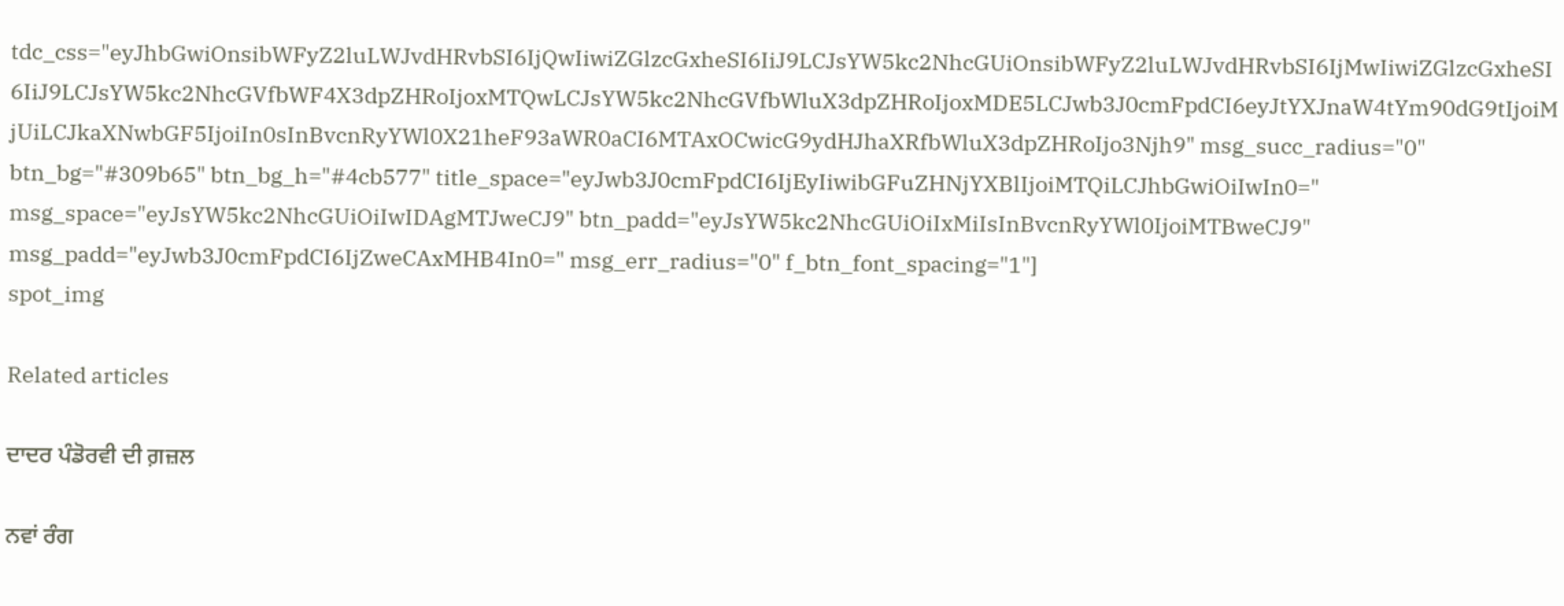tdc_css="eyJhbGwiOnsibWFyZ2luLWJvdHRvbSI6IjQwIiwiZGlzcGxheSI6IiJ9LCJsYW5kc2NhcGUiOnsibWFyZ2luLWJvdHRvbSI6IjMwIiwiZGlzcGxheSI6IiJ9LCJsYW5kc2NhcGVfbWF4X3dpZHRoIjoxMTQwLCJsYW5kc2NhcGVfbWluX3dpZHRoIjoxMDE5LCJwb3J0cmFpdCI6eyJtYXJnaW4tYm90dG9tIjoiMjUiLCJkaXNwbGF5IjoiIn0sInBvcnRyYWl0X21heF93aWR0aCI6MTAxOCwicG9ydHJhaXRfbWluX3dpZHRoIjo3Njh9" msg_succ_radius="0" btn_bg="#309b65" btn_bg_h="#4cb577" title_space="eyJwb3J0cmFpdCI6IjEyIiwibGFuZHNjYXBlIjoiMTQiLCJhbGwiOiIwIn0=" msg_space="eyJsYW5kc2NhcGUiOiIwIDAgMTJweCJ9" btn_padd="eyJsYW5kc2NhcGUiOiIxMiIsInBvcnRyYWl0IjoiMTBweCJ9" msg_padd="eyJwb3J0cmFpdCI6IjZweCAxMHB4In0=" msg_err_radius="0" f_btn_font_spacing="1"]
spot_img

Related articles

ਦਾਦਰ ਪੰਡੋਰਵੀ ਦੀ ਗ਼ਜ਼ਲ

ਨਵਾਂ ਰੰਗ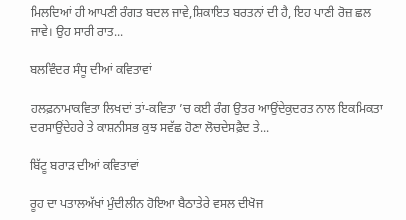ਮਿਲਦਿਆਂ ਹੀ ਆਪਣੀ ਰੰਗਤ ਬਦਲ ਜਾਵੇ,ਸ਼ਿਕਾਇਤ ਬਰਤਨਾਂ ਦੀ ਹੈ, ਇਹ ਪਾਣੀ ਰੋਜ਼ ਛਲ ਜਾਵੇ। ਉਹ ਸਾਰੀ ਰਾਤ...

ਬਲਵਿੰਦਰ ਸੰਧੂ ਦੀਆਂ ਕਵਿਤਾਵਾਂ

ਹਲਫ਼ਨਾਮਾਕਵਿਤਾ ਲਿਖਦਾਂ ਤਾਂ-ਕਵਿਤਾ ’ਚ ਕਈ ਰੰਗ ਉਤਰ ਆਉਂਦੇਕੁਦਰਤ ਨਾਲ ਇਕਮਿਕਤਾ ਦਰਸਾਉਂਦੇਹਰੇ ਤੇ ਕਾਸ਼ਨੀਸਭ ਕੁਝ ਸਵੱਛ ਹੋਣਾ ਲੋਚਦੇਸਫ਼ੈਦ ਤੇ...

ਬਿੱਟੂ ਬਰਾੜ ਦੀਆਂ ਕਵਿਤਾਵਾਂ

ਰੂਹ ਦਾ ਪਤਾਲਅੱਖਾਂ ਮੁੰਦੀਲੀਨ ਹੋਇਆ ਬੈਠਾਤੇਰੇ ਵਸਲ ਦੀਖੋਜ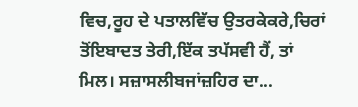ਵਿਚ,ਰੂਹ ਦੇ ਪਤਾਲਵਿੱਚ ਉਤਰਕੇਕਰੇ,ਚਿਰਾਂ ਤੋਂਇਬਾਦਤ ਤੇਰੀ,ਇੱਕ ਤਪੱਸਵੀ ਹੈਂ, ਤਾਂ ਮਿਲ। ਸਜ਼ਾਸਲੀਬਜਾਂਜ਼ਹਿਰ ਦਾ...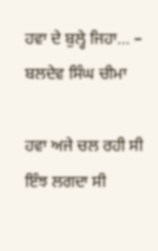ਹਵਾ ਦੇ ਬੁਲ੍ਹੇ ਜਿਹਾ… – ਬਲਦੇਵ ਸਿੰਘ ਚੀਮਾ

ਹਵਾ ਅਜੇ ਚਲ ਰਹੀ ਸੀ ਇੰਝ ਲਗਦਾ ਸੀ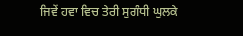ਜਿਵੇਂ ਹਵਾ ਵਿਚ ਤੇਰੀ ਸੁਗੰਧੀ ਘੁਲਕੇ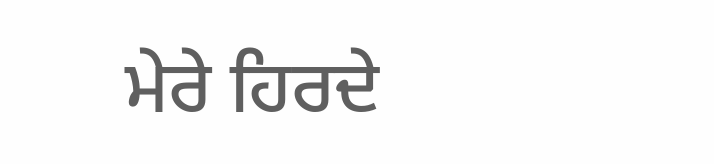ਮੇਰੇ ਹਿਰਦੇ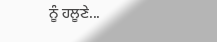ਨੂੰ ਹਲੂਣੇ...